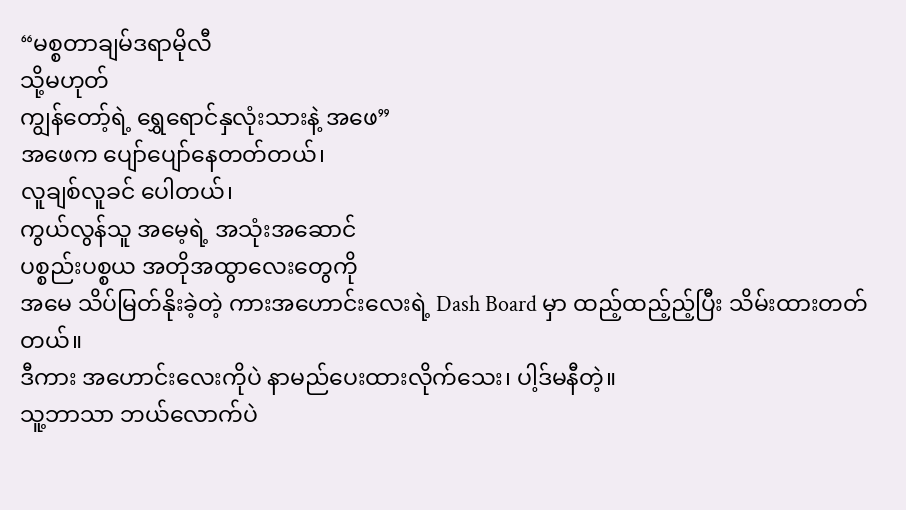“မစ္စတာချမ်ဒရာမိုလီ
သို့မဟုတ်
ကျွန်တော့်ရဲ့ ရွှေရောင်နှလုံးသားနဲ့ အဖေ”
အဖေက ပျော်ပျော်နေတတ်တယ်၊
လူချစ်လူခင် ပေါတယ်၊
ကွယ်လွန်သူ အမေ့ရဲ့ အသုံးအဆောင်
ပစ္စည်းပစ္စယ အတိုအထွာလေးတွေကို
အမေ သိပ်မြတ်နိုးခဲ့တဲ့ ကားအဟောင်းလေးရဲ့ Dash Board မှာ ထည့်ထည့်ည့်ပြီး သိမ်းထားတတ်တယ်။
ဒီကား အဟောင်းလေးကိုပဲ နာမည်ပေးထားလိုက်သေး၊ ပါ့ဒ်မနီတဲ့။
သူ့ဘာသာ ဘယ်လောက်ပဲ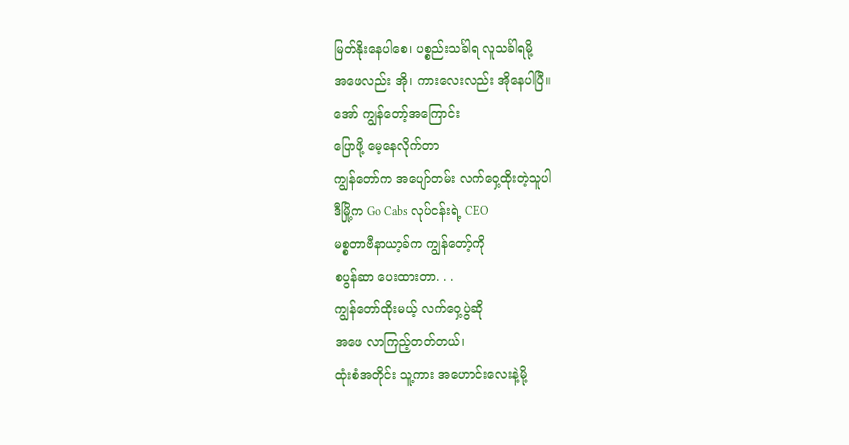မြတ်နိုးနေပါစေ၊ ပစ္စည်းသင်္ခါရ လူသင်္ခါရမို့
အဖေလည်း အို၊ ကားလေးလည်း အိုနေပါပြီ။
အော် ကျွန်တော့်အကြောင်း
ပြောဖို့ မေ့နေလိုက်တာ
ကျွန်တော်က အပျော်တမ်း လက်ဝှေ့ထိုးတဲ့သူပါ
ဒီမြို့က Go Cabs လုပ်ငန်းရဲ့ CEO
မစ္စတာဗီနာယာ့ခ်က ကျွန်တော့်ကို
စပွန်ဆာ ပေးထားတာ. . .
ကျွန်တော်ထိုးမယ့် လက်ဝှေ့ပွဲဆို
အဖေ လာကြည့်တတ်တယ်၊
ထုံးစံအတိုင်း သူ့ကား အဟောင်းလေးနဲ့မို့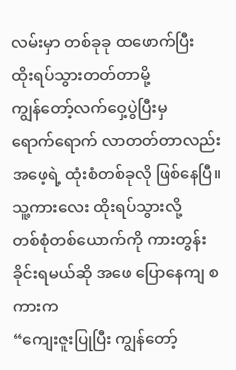လမ်းမှာ တစ်ခုခု ထဖောက်ပြီး
ထိုးရပ်သွားတတ်တာမို့
ကျွန်တော့်လက်ဝှေ့ပွဲပြီးမှ
ရောက်ရောက် လာတတ်တာလည်း အဖေ့ရဲ့ ထုံးစံတစ်ခုလို ဖြစ်နေပြီ။
သူ့ကားလေး ထိုးရပ်သွားလို့
တစ်စုံတစ်ယောက်ကို ကားတွန်းခိုင်းရမယ်ဆို အဖေ ပြောနေကျ စကားက
“ကျေးဇူးပြုပြီး ကျွန်တော့်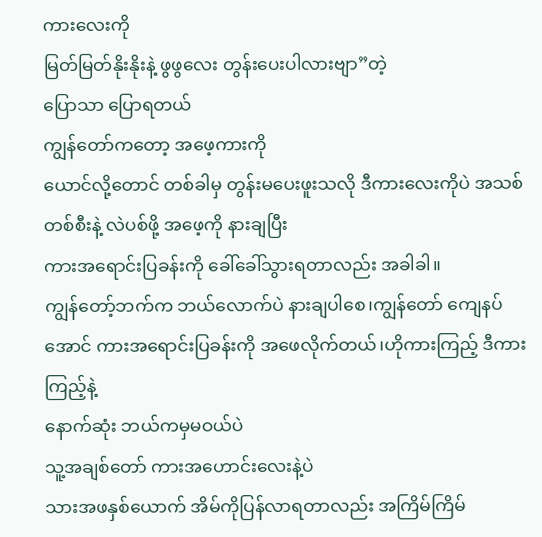ကားလေးကို
မြတ်မြတ်နိုးနိုးနဲ့ ဖွဖွလေး တွန်းပေးပါလားဗျာ”တဲ့
ပြောသာ ပြောရတယ်
ကျွန်တော်ကတော့ အဖေ့ကားကို
ယောင်လို့တောင် တစ်ခါမှ တွန်းမပေးဖူးသလို ဒီကားလေးကိုပဲ အသစ်တစ်စီးနဲ့ လဲပစ်ဖို့ အဖေ့ကို နားချပြီး
ကားအရောင်းပြခန်းကို ခေါ်ခေါ်သွားရတာလည်း အခါခါ။
ကျွန်တော့်ဘက်က ဘယ်လောက်ပဲ နားချပါစေ၊ကျွန်တော် ကျေနပ်အောင် ကားအရောင်းပြခန်းကို အဖေလိုက်တယ်၊ဟိုကားကြည့် ဒီကားကြည့်နဲ့
နောက်ဆုံး ဘယ်ကမှမဝယ်ပဲ
သူ့အချစ်တော် ကားအဟောင်းလေးနဲ့ပဲ
သားအဖနှစ်ယောက် အိမ်ကိုပြန်လာရတာလည်း အကြိမ်ကြိမ်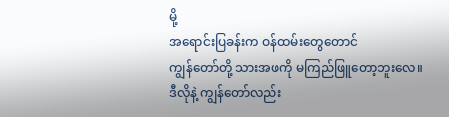မို့
အရောင်းပြခန်းက ဝန်ထမ်းတွေတောင်
ကျွန်တော်တို့ သားအဖကို မကြည်ဖြူတော့ဘူးလေ။
ဒီလိုနဲ့ ကျွန်တော်လည်း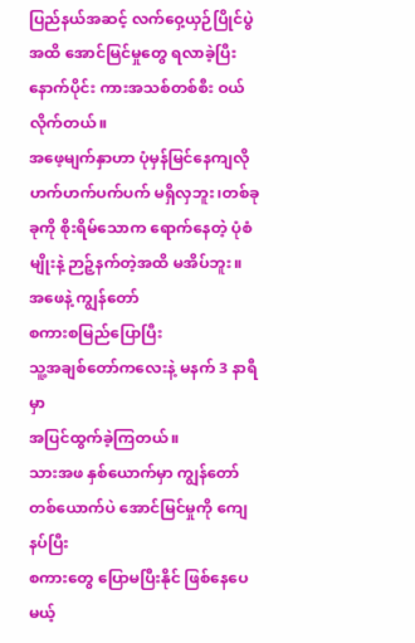ပြည်နယ်အဆင့် လက်ဝှေ့ယှဉ်ပြိုင်ပွဲအထိ အောင်မြင်မှုတွေ ရလာခဲ့ပြီးနောက်ပိုင်း ကားအသစ်တစ်စီး ဝယ်လိုက်တယ်။
အဖေ့မျက်နှာဟာ ပုံမှန်မြင်နေကျလို ဟက်ဟက်ပက်ပက် မရှိလှဘူး၊တစ်ခုခုကို စိုးရိမ်သောက ရောက်နေတဲ့ ပုံစံမျိုးနဲ့ ဉာဉ့်နက်တဲ့အထိ မအိပ်ဘူး။
အဖေနဲ့ ကျွန်တော်
စကားစမြည်ပြောပြီး
သူ့အချစ်တော်ကလေးနဲ့ မနက် 3 နာရီမှာ
အပြင်ထွက်ခဲ့ကြတယ်။
သားအဖ နှစ်ယောက်မှာ ကျွန်တော်တစ်ယောက်ပဲ အောင်မြင်မှုကို ကျေနပ်ပြီး
စကားတွေ ပြောမပြီးနိုင် ဖြစ်နေပေမယ့်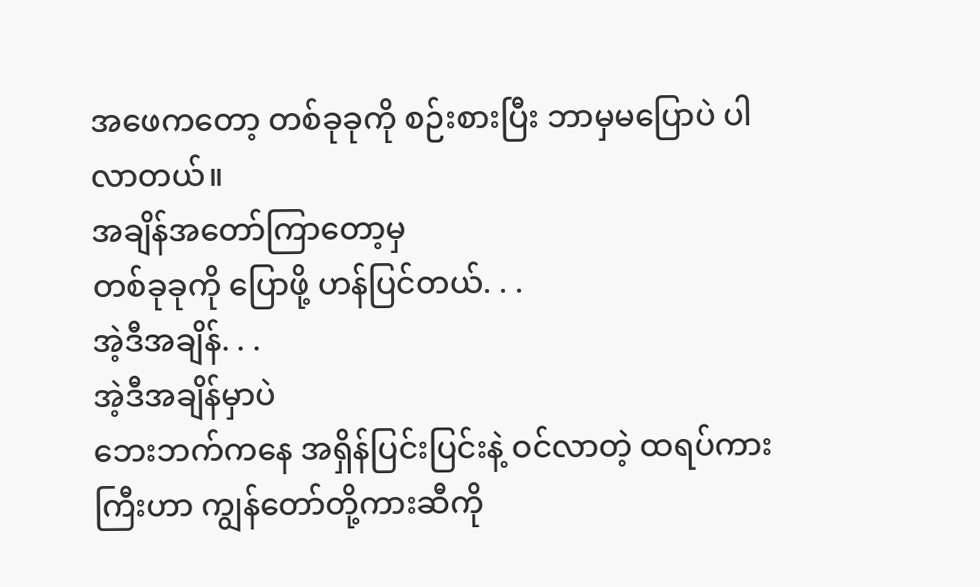အဖေကတော့ တစ်ခုခုကို စဉ်းစားပြီး ဘာမှမပြောပဲ ပါလာတယ်။
အချိန်အတော်ကြာတော့မှ
တစ်ခုခုကို ပြောဖို့ ဟန်ပြင်တယ်. . .
အဲ့ဒီအချိန်. . .
အဲ့ဒီအချိန်မှာပဲ
ဘေးဘက်ကနေ အရှိန်ပြင်းပြင်းနဲ့ ဝင်လာတဲ့ ထရပ်ကားကြီးဟာ ကျွန်တော်တို့ကားဆီကို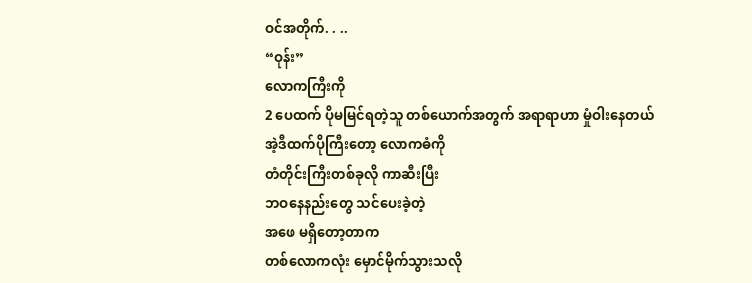ဝင်အတိုက်. . ..
“ဝုန်း”
လောကကြီးကို
2 ပေထက် ပိုမမြင်ရတဲ့သူ တစ်ယောက်အတွက် အရာရာဟာ မှုံဝါးနေတယ်
အဲ့ဒီထက်ပိုကြီးတော့ လောကဓံကို
တံတိုင်းကြီးတစ်ခုလို ကာဆီးပြီး
ဘဝနေနည်းတွေ သင်ပေးခဲ့တဲ့
အဖေ မရှိတော့တာက
တစ်လောကလုံး မှောင်မိုက်သွားသလို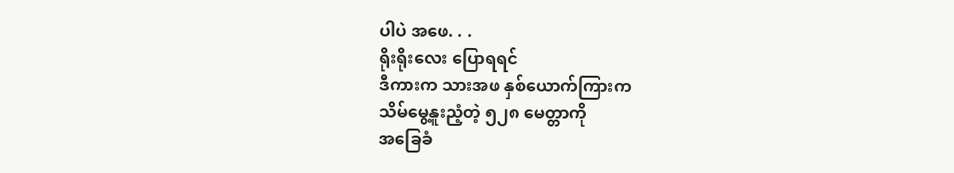ပါပဲ အဖေ. . .
ရိုးရိုးလေး ပြောရရင်
ဒီကားက သားအဖ နှစ်ယောက်ကြားက
သိမ်မွေ့နူးညံ့တဲ့ ၅၂၈ မေတ္တာကို
အခြေခံ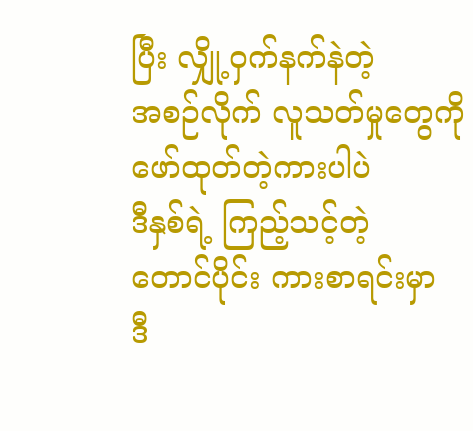ပြီး လျှို့ဝှက်နက်နဲတဲ့
အစဉ်လိုက် လူသတ်မှုတွေကို
ဖော်ထုတ်တဲ့ကားပါပဲ
ဒီနှစ်ရဲ့ ကြည့်သင့်တဲ့
တောင်ပိုင်း ကားစာရင်းမှာ
ဒီ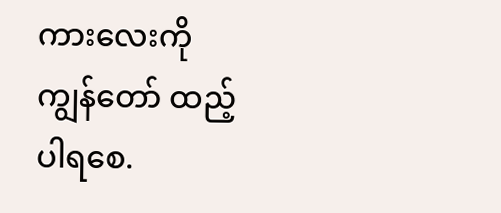ကားလေးကို ကျွန်တော် ထည့်ပါရစေ.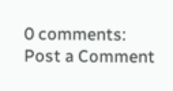0 comments:
Post a Comment